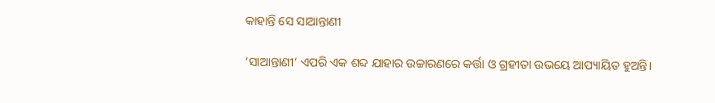କାହାନ୍ତି ସେ ସାଆନ୍ତାଣୀ

‘ସାଆନ୍ତାଣୀ’ ଏପରି ଏକ ଶବ୍ଦ ଯାହାର ଉଚ୍ଚାରଣରେ କର୍ତ୍ତା ଓ ଗ୍ରହୀତା ଉଭୟେ ଆପ୍ୟାୟିତ ହୁଅନ୍ତି।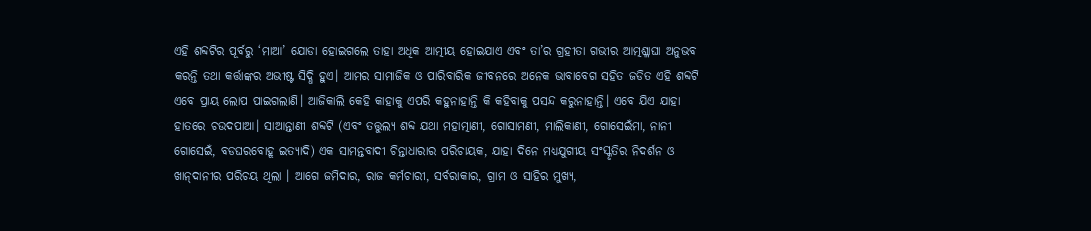ଏହି ଶବ୍ଦଟିର ପୂର୍ବରୁ ‘ମାଆ’ ଯୋଡା ହୋଇଗଲେ ତାହା ଅଧିକ ଆତ୍ମୀୟ ହୋଇଯାଏ ଏବଂ ତା’ର ଗ୍ରହୀତା ଗଭୀର ଆତ୍ମଶ୍ଳାଘା ଅନୁଭବ କରନ୍ତି ତଥା କର୍ତ୍ତାଙ୍କର ଅଭୀଷ୍ଟ ସିଦ୍ଧି ହୁଏ। ଆମର ସାମାଜିକ ଓ ପାରିବାରିକ ଜୀବନରେ ଅନେକ ଭାବାବେଗ ସହିତ ଜଡିତ ଏହି ଶବ୍ଦଟି ଏବେ ପ୍ରାୟ ଲୋପ ପାଇଗଲାଣି। ଆଜିକାଲି କେହି କାହାକୁ ଏପରି କହୁନାହାନ୍ତି କି କହିବାକୁ ପସନ୍ଦ କରୁନାହାନ୍ତି। ଏବେ ଯିଏ ଯାହା ହାତରେ ଚଉଦପାଆ। ସାଆନ୍ତାଣୀ ଶବ୍ଦଟି (ଏବଂ ତତ୍ତୁଲ୍ୟ ଶବ୍ଦ ଯଥା ମହାତ୍ମାଣୀ, ଗୋସାମଣୀ, ମାଲିକାଣୀ, ଗୋସେଇଁମା, ନାନୀ ଗୋସେଇଁ, ବଡଘରବୋହୂ ଇତ୍ୟାଦି) ଏକ ସାମନ୍ତବାଦୀ ଚିନ୍ତାଧାରାର ପରିଚାୟକ, ଯାହା ଦିନେ ମଧ୍ୟଯୁଗୀୟ ସଂସ୍କୃତିର ନିଦର୍ଶନ ଓ ଖାନ୍‌ଦାନୀର ପରିଚୟ ଥିଲା । ଆଗେ ଜମିଦାର, ରାଜ କର୍ମଚାରୀ, ସର୍ବରାକାର, ଗ୍ରାମ ଓ ସାହିର ମୁଖ୍ୟ,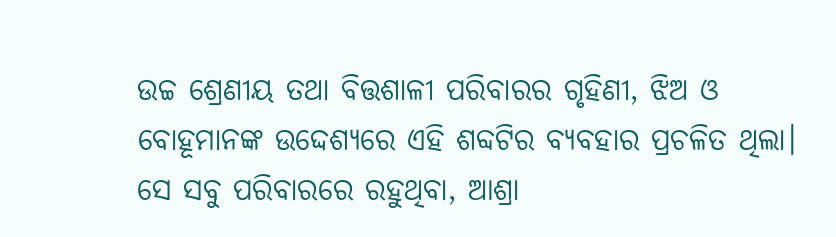ଉଚ୍ଚ ଶ୍ରେଣୀୟ ତଥା ବିତ୍ତଶାଳୀ ପରିବାରର ଗୃହିଣୀ, ଝିଅ ଓ ବୋହୂମାନଙ୍କ ଉଦ୍ଦେଶ୍ୟରେ ଏହି ଶବ୍ଦଟିର ବ୍ୟବହାର ପ୍ରଚଳିତ ଥିଲା। ସେ ସବୁ ପରିବାରରେ ରହୁଥିବା, ଆଶ୍ରା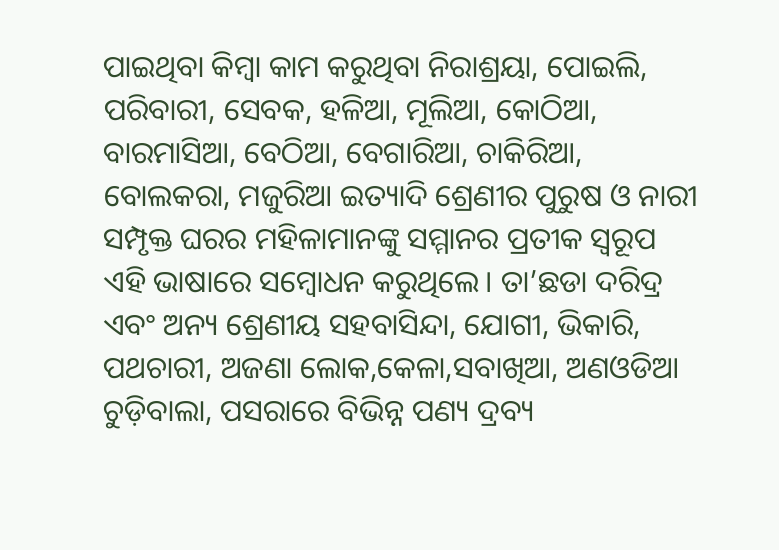ପାଇଥିବା କିମ୍ବା କାମ କରୁଥିବା ନିରାଶ୍ରୟା, ପୋଇଲି, ପରିବାରୀ, ସେବକ, ହଳିଆ, ମୂଲିଆ, କୋଠିଆ, ବାରମାସିଆ, ବେଠିଆ, ବେଗାରିଆ, ଚାକିରିଆ, ବୋଲକରା, ମଜୁରିଆ ଇତ୍ୟାଦି ଶ୍ରେଣୀର ପୁରୁଷ ଓ ନାରୀ ସମ୍ପୃକ୍ତ ଘରର ମହିଳାମାନଙ୍କୁ ସମ୍ମାନର ପ୍ରତୀକ ସ୍ବରୂପ ଏହି ଭାଷାରେ ସମ୍ବୋଧନ କରୁଥିଲେ। ତା’ଛଡା ଦରିଦ୍ର ଏବଂ ଅନ୍ୟ ଶ୍ରେଣୀୟ ସହବାସିନ୍ଦା, ଯୋଗୀ, ଭିକାରି, ପଥଚାରୀ, ଅଜଣା ଲୋକ,କେଳା,ସବାଖିଆ, ଅଣଓଡିଆ ଚୁଡ଼ିବାଲା, ପସରାରେ ବିଭିନ୍ନ ପଣ୍ୟ ଦ୍ରବ୍ୟ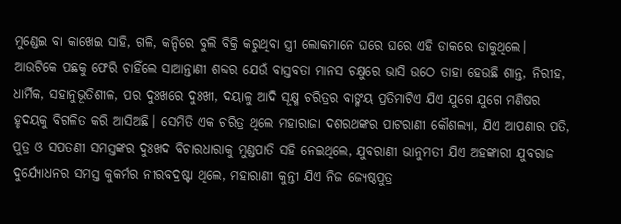ମୁଣ୍ଡେଇ ବା କାଖେଇ ସାହି, ଗଳି, କନ୍ଦିରେ ବୁଲି ବିକ୍ରି କରୁଥିବା ସ୍ତ୍ରୀ ଲୋକମାନେ ଘରେ ଘରେ ଏହି ଡାକରେ ଡାକୁଥିଲେ।
ଆଉଟିକେ ପଛକୁ ଫେରି ଚାହିଁଲେ ସାଆନ୍ତାଣୀ ଶବ୍ଦର ଯେଉଁ ବାସ୍ତବତା ମାନସ ଚକ୍ଷୁରେ ଭାସି ଉଠେ ତାହା ହେଉଛି ଶାନ୍ତ, ନିରୀହ, ଧାର୍ମିକ, ସହାନୁଭୂତିଶୀଳ, ପର ଦୁଃଖରେ ଦୁଃଖୀ, ଦୟାଳୁ ଆଦି ସୂକ୍ଷ୍ମ ଚରିତ୍ରର ବାଙ୍ମୟ ପ୍ରତିମାଟିଏ ଯିଏ ଯୁଗେ ଯୁଗେ ମଣିଷର ହୃଦୟକୁ ବିଗଳିତ କରି ଆସିଅଛି। ସେମିତି ଏକ ଚରିତ୍ର ଥିଲେ ମହାରାଜା ଦଶରଥଙ୍କର ପାଟରାଣୀ କୌଶଲ୍ୟା, ଯିଏ ଆପଣାର ପତି, ପୁତ୍ର ଓ ସପତଣୀ ସମସ୍ତଙ୍କର ଦୁଃଖଦ ବିଚାରଧାରାକୁ ମୁଣ୍ଡପାତି ସହି ନେଇଥିଲେ, ଯୁବରାଣୀ ଭାନୁମତୀ ଯିଏ ଅହଙ୍କାରୀ ଯୁବରାଜ ଦୁର୍ଯ୍ୟୋଧନର ସମସ୍ତ କୁକର୍ମର ନୀରବଦ୍ରଷ୍ଟା ଥିଲେ, ମହାରାଣୀ କୁନ୍ତୀ ଯିଏ ନିଜ ଜ୍ୟେଷ୍ଠପୁତ୍ର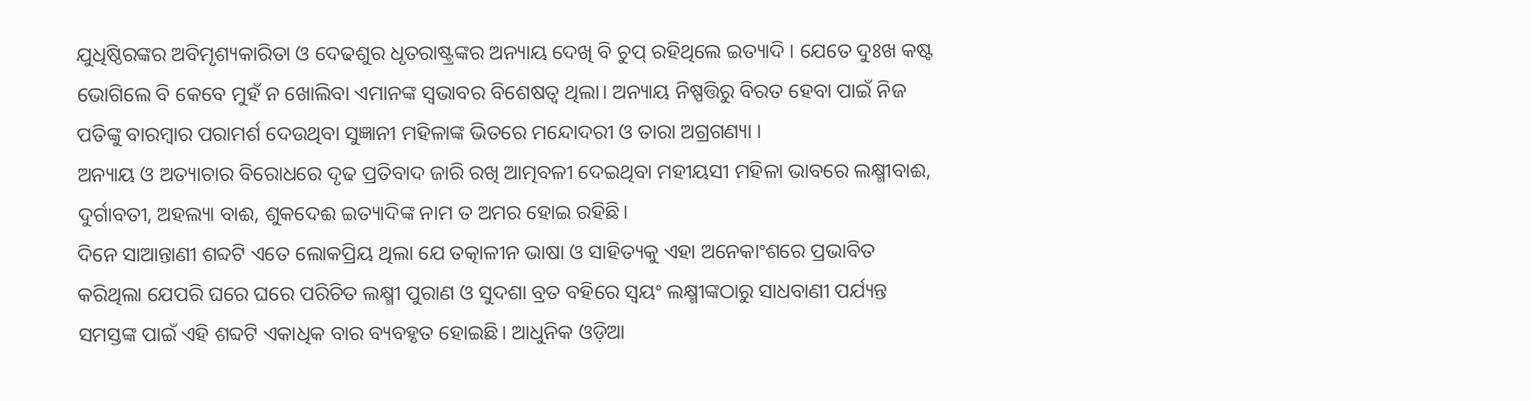ଯୁଧିଷ୍ଠିରଙ୍କର ଅବିମୃଶ୍ୟକାରିତା ଓ ଦେଢଶୁର ଧୃତରାଷ୍ଟ୍ରଙ୍କର ଅନ୍ୟାୟ ଦେଖି ବି ଚୁପ୍‌ ରହିଥିଲେ ଇତ୍ୟାଦି । ଯେତେ ଦୁଃଖ କଷ୍ଟ ଭୋଗିଲେ ବି କେବେ ମୁହଁ ନ ଖୋଲିବା ଏମାନଙ୍କ ସ୍ବଭାବର ବିଶେଷତ୍ୱ ଥିଲା। ଅନ୍ୟାୟ ନିଷ୍ପତ୍ତିରୁ ବିରତ ହେବା ପାଇଁ ନିଜ ପତିଙ୍କୁ ବାରମ୍ବାର ପରାମର୍ଶ ଦେଉଥିବା ସୁଜ୍ଞାନୀ ମହିଳାଙ୍କ ଭିତରେ ମନ୍ଦୋଦରୀ ଓ ତାରା ଅଗ୍ରଗଣ୍ୟା ।
ଅନ୍ୟାୟ ଓ ଅତ୍ୟାଚାର ବିରୋଧରେ ଦୃଢ ପ୍ରତିବାଦ ଜାରି ରଖି ଆତ୍ମବଳୀ ଦେଇଥିବା ମହୀୟସୀ ମହିଳା ଭାବରେ ଲକ୍ଷ୍ମୀବାଈ, ଦୁର୍ଗାବତୀ, ଅହଲ୍ୟା ବାଈ, ଶୁକଦେଈ ଇତ୍ୟାଦିଙ୍କ ନାମ ତ ଅମର ହୋଇ ରହିଛି।
ଦିନେ ସାଆନ୍ତାଣୀ ଶବ୍ଦଟି ଏତେ ଲୋକପ୍ରିୟ ଥିଲା ଯେ ତତ୍କାଳୀନ ଭାଷା ଓ ସାହିତ୍ୟକୁ ଏହା ଅନେକାଂଶରେ ପ୍ରଭାବିତ କରିଥିଲା ଯେପରି ଘରେ ଘରେ ପରିଚିତ ଲକ୍ଷ୍ମୀ ପୁରାଣ ଓ ସୁଦଶା ବ୍ରତ ବହିରେ ସ୍ବୟଂ ଲକ୍ଷ୍ମୀଙ୍କଠାରୁ ସାଧବାଣୀ ପର୍ଯ୍ୟନ୍ତ ସମସ୍ତଙ୍କ ପାଇଁ ଏହି ଶବ୍ଦଟି ଏକାଧିକ ବାର ବ୍ୟବହୃତ ହୋଇଛି। ଆଧୁନିକ ଓଡ଼ିଆ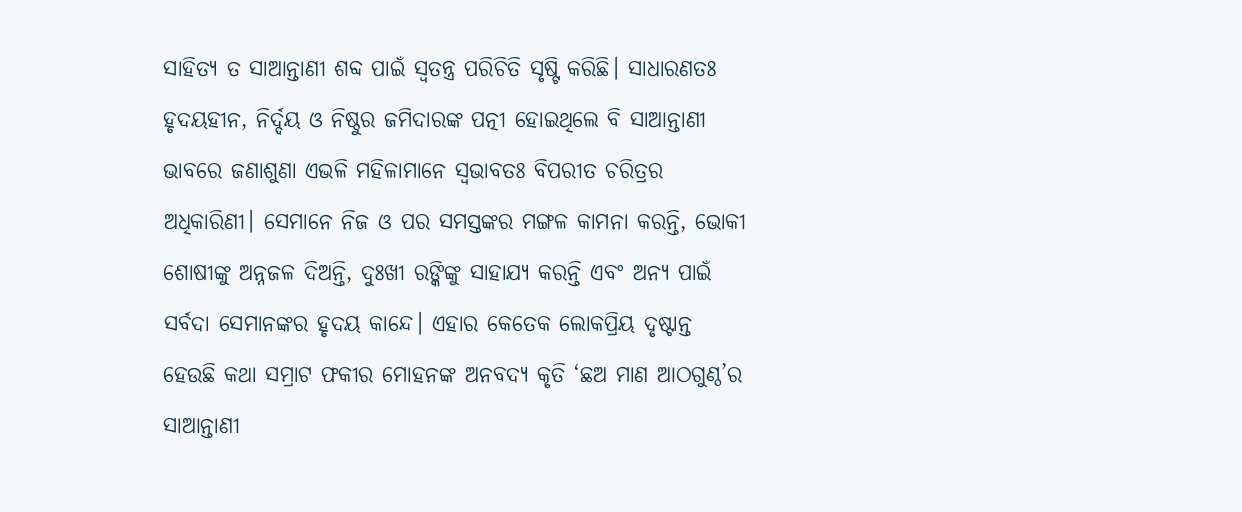ସାହିତ୍ୟ ତ ସାଆନ୍ତାଣୀ ଶବ୍ଦ ପାଇଁ ସ୍ବତନ୍ତ୍ର ପରିଚିତି ସୃଷ୍ଟି କରିଛି। ସାଧାରଣତଃ ହୃଦୟହୀନ, ନିର୍ଦ୍ଦୟ ଓ ନିଷ୍ଠୁର ଜମିଦାରଙ୍କ ପତ୍ନୀ ହୋଇଥିଲେ ବି ସାଆନ୍ତାଣୀ ଭାବରେ ଜଣାଶୁଣା ଏଭଳି ମହିଳାମାନେ ସ୍ବଭାବତଃ ବିପରୀତ ଚରିତ୍ରର ଅଧିକାରିଣୀ। ସେମାନେ ନିଜ ଓ ପର ସମସ୍ତଙ୍କର ମଙ୍ଗଳ କାମନା କରନ୍ତି, ଭୋକୀ ଶୋଷୀଙ୍କୁ ଅନ୍ନଜଳ ଦିଅନ୍ତି, ଦୁଃଖୀ ରଙ୍କିଙ୍କୁ ସାହାଯ୍ୟ କରନ୍ତି ଏବଂ ଅନ୍ୟ ପାଇଁ ସର୍ବଦା ସେମାନଙ୍କର ହୃଦୟ କାନ୍ଦେ। ଏହାର କେତେକ ଲୋକପ୍ରିୟ ଦୃଷ୍ଟାନ୍ତ ହେଉଛି କଥା ସମ୍ରାଟ ଫକୀର ମୋହନଙ୍କ ଅନବଦ୍ୟ କୃତି ‘ଛଅ ମାଣ ଆଠଗୁଣ୍ଠ’ର ସାଆନ୍ତାଣୀ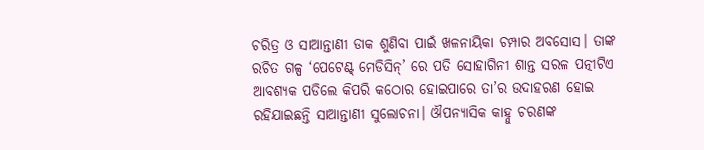ଚରିତ୍ର ଓ ସାଆନ୍ତାଣୀ ଡାକ ଶୁଣିବା ପାଇଁ ଖଳନାୟିକା ଚମ୍ପାର ଅବସୋସ। ତାଙ୍କ ରଚିତ ଗଳ୍ପ ‘ପେଟେଣ୍ଟ୍‌ ମେଡିସିନ୍‌’ ରେ ପତି ସୋହାଗିନୀ ଶାନ୍ତ ସରଳ ପତ୍ନୀଟିଏ ଆବଶ୍ୟକ ପଡିଲେ କିପରି କଠୋର ହୋଇପାରେ ତା’ର ଉଦାହରଣ ହୋଇ ରହିଯାଇଛନ୍ତି ସାଆନ୍ତାଣୀ ସୁଲୋଚନା। ଔପନ୍ୟାସିକ କାହ୍ନୁ ଚରଣଙ୍କ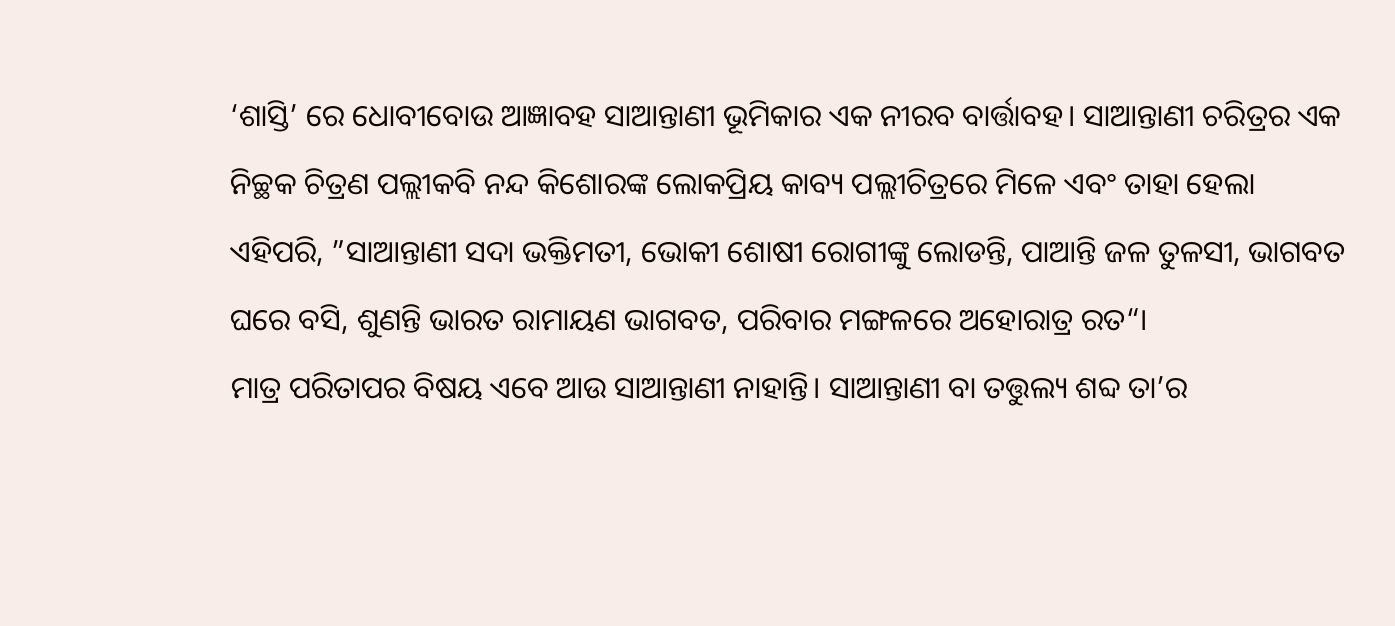‘ଶାସ୍ତି’ ରେ ଧୋବୀବୋଉ ଆଜ୍ଞାବହ ସାଆନ୍ତାଣୀ ଭୂମିକାର ଏକ ନୀରବ ବାର୍ତ୍ତାବହ। ସାଆନ୍ତାଣୀ ଚରିତ୍ରର ଏକ ନିଚ୍ଛକ ଚିତ୍ରଣ ପଲ୍ଲୀକବି ନନ୍ଦ କିଶୋରଙ୍କ ଲୋକପ୍ରିୟ କାବ୍ୟ ପଲ୍ଲୀଚିତ୍ରରେ ମିଳେ ଏବଂ ତାହା ହେଲା ଏହିପରି, ”ସାଆନ୍ତାଣୀ ସଦା ଭକ୍ତିମତୀ, ଭୋକୀ ଶୋଷୀ ରୋଗୀଙ୍କୁ ଲୋଡନ୍ତି, ପାଆନ୍ତି ଜଳ ତୁଳସୀ, ଭାଗବତ ଘରେ ବସି, ଶୁଣନ୍ତି ଭାରତ ରାମାୟଣ ଭାଗବତ, ପରିବାର ମଙ୍ଗଳରେ ଅହୋରାତ୍ର ରତ“।
ମାତ୍ର ପରିତାପର ବିଷୟ ଏବେ ଆଉ ସାଆନ୍ତାଣୀ ନାହାନ୍ତି। ସାଆନ୍ତାଣୀ ବା ତତ୍ତୁଲ୍ୟ ଶବ୍ଦ ତା’ର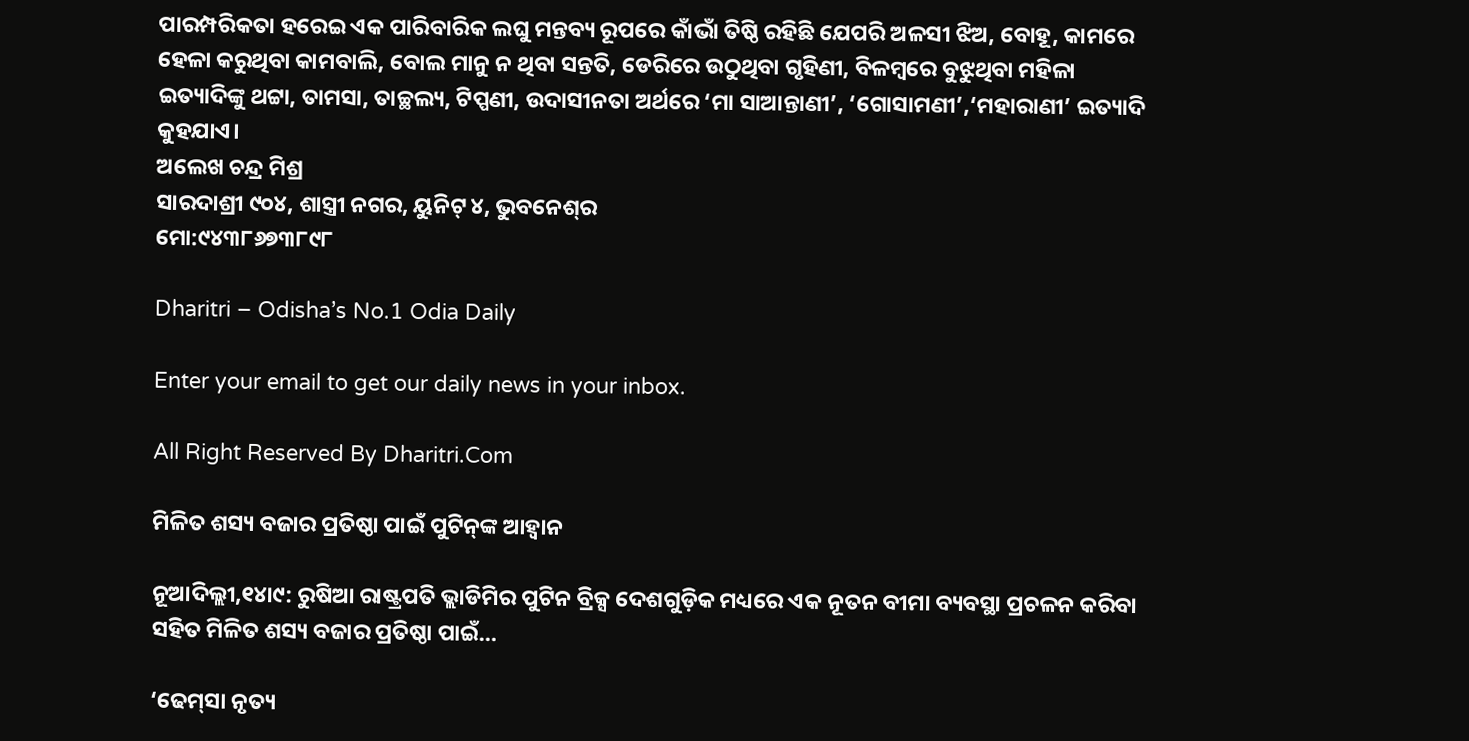ପାରମ୍ପରିକତା ହରେଇ ଏକ ପାରିବାରିକ ଲଘୁ ମନ୍ତବ୍ୟ ରୂପରେ କାଁଭାଁ ତିଷ୍ଠି ରହିଛି ଯେପରି ଅଳସୀ ଝିଅ, ବୋହୂ, କାମରେ ହେଳା କରୁଥିବା କାମବାଲି, ବୋଲ ମାନୁ ନ ଥିବା ସନ୍ତତି, ଡେରିରେ ଉଠୁଥିବା ଗୃହିଣୀ, ବିଳମ୍ବରେ ବୁଝୁଥିବା ମହିଳା ଇତ୍ୟାଦିଙ୍କୁ ଥଟ୍ଟା, ତାମସା, ତାଚ୍ଛଲ୍ୟ, ଟିପ୍ପଣୀ, ଉଦାସୀନତା ଅର୍ଥରେ ‘ମା ସାଆନ୍ତାଣୀ’, ‘ଗୋସାମଣୀ’,‘ମହାରାଣୀ’ ଇତ୍ୟାଦି କୁହଯାଏ।
ଅଲେଖ ଚନ୍ଦ୍ର ମିଶ୍ର
ସାରଦାଶ୍ରୀ ୯୦୪, ଶାସ୍ତ୍ରୀ ନଗର, ୟୁନିଟ୍‌ ୪, ଭୁବନେଶ୍‌ର
ମୋ:୯୪୩୮୬୭୩୮୯୮

Dharitri – Odisha’s No.1 Odia Daily

Enter your email to get our daily news in your inbox.

All Right Reserved By Dharitri.Com

ମିଳିତ ଶସ୍ୟ ବଜାର ପ୍ରତିଷ୍ଠା ପାଇଁ ପୁଟିନ୍‌ଙ୍କ ଆହ୍ବାନ

ନୂଆଦିଲ୍ଲୀ,୧୪ା୯: ରୁଷିଆ ରାଷ୍ଟ୍ରପତି ଭ୍ଲାଡିମିର ପୁଟିନ ବ୍ରିକ୍ସ ଦେଶଗୁଡ଼ିକ ମଧ୍ୟରେ ଏକ ନୂତନ ବୀମା ବ୍ୟବସ୍ଥା ପ୍ରଚଳନ କରିବା ସହିତ ମିଳିତ ଶସ୍ୟ ବଜାର ପ୍ରତିଷ୍ଠା ପାଇଁ…

‘ଢେମ୍‌ସା ନୃତ୍ୟ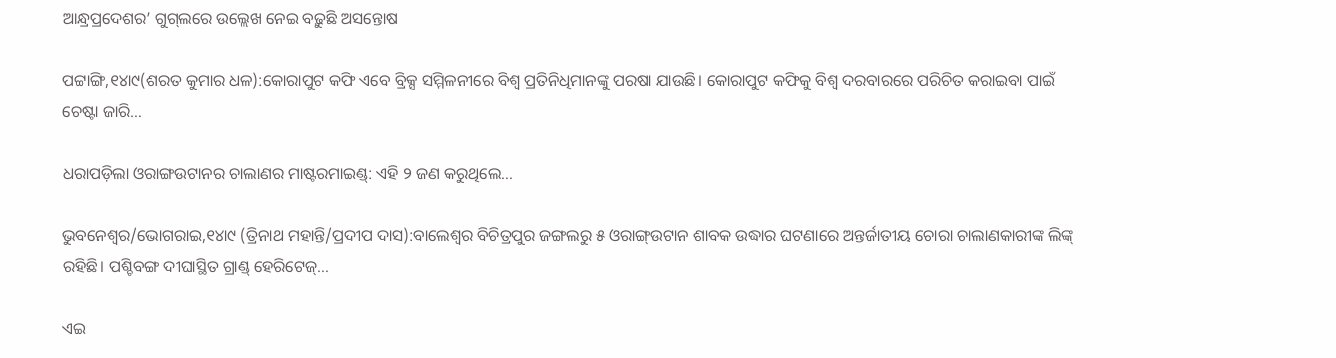ଆନ୍ଧ୍ରପ୍ରଦେଶର’ ଗୁଗ୍‌ଲରେ ଉଲ୍ଲେଖ ନେଇ ବଢ଼ୁଛି ଅସନ୍ତୋଷ

ପଟ୍ଟାଙ୍ଗି,୧୪ା୯(ଶରତ କୁମାର ଧଳ):କୋରାପୁଟ କଫି ଏବେ ବ୍ରିକ୍ସ ସମ୍ମିଳନୀରେ ବିଶ୍ୱ ପ୍ରତିନିଧିମାନଙ୍କୁ ପରଷା ଯାଉଛି। କୋରାପୁଟ କଫିକୁ ବିଶ୍ୱ ଦରବାରରେ ପରିଚିତ କରାଇବା ପାଇଁ ଚେଷ୍ଟା ଜାରି…

ଧରାପଡ଼ିଲା ଓରାଙ୍ଗଉଟାନର ଚାଲାଣର ମାଷ୍ଟରମାଇଣ୍ଡ୍‌: ଏହି ୨ ଜଣ କରୁଥିଲେ…

ଭୁବନେଶ୍ୱର/ଭୋଗରାଇ,୧୪ା୯ (ତ୍ରିନାଥ ମହାନ୍ତି/ପ୍ରଦୀପ ଦାସ):ବାଲେଶ୍ୱର ବିଚିତ୍ରପୁର ଜଙ୍ଗଲରୁ ୫ ଓରାଙ୍ଗ୍‌ଉଟାନ ଶାବକ ଉଦ୍ଧାର ଘଟଣାରେ ଅନ୍ତର୍ଜାତୀୟ ଚୋରା ଚାଲାଣକାରୀଙ୍କ ଲିଙ୍କ୍‌ ରହିଛି। ପଶ୍ଚିବଙ୍ଗ ଦୀଘାସ୍ଥିତ ଗ୍ରାଣ୍ଡ୍‌ ହେରିଟେଜ୍‌…

ଏଇ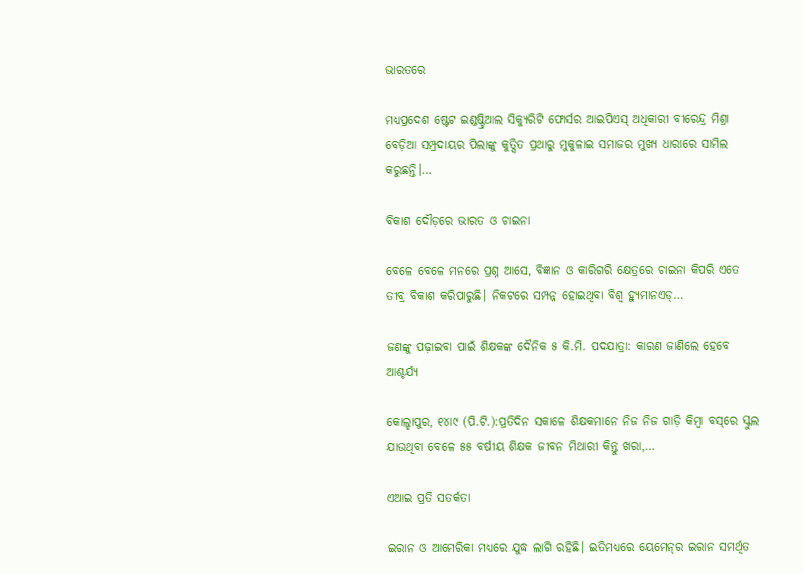ଭାରତରେ

ମଧ୍ୟପ୍ରଦେଶ ଷ୍ଟେଟ ଇଣ୍ଡଷ୍ଟ୍ରିଆଲ ସିକ୍ୟୁରିଟି ଫୋର୍ସର ଆଇପିଏସ୍‌ ଅଧିକାରୀ ବୀରେନ୍ଦ୍ର ମିଶ୍ରା ବେଡ଼ିଆ ସମ୍ପ୍ରଦାୟର ପିଲାଙ୍କୁ କୁତ୍ସିତ ପ୍ରଥାରୁ ମୁକୁଳାଇ ସମାଜର ମୁଖ୍ୟ ଧାରାରେ ସାମିଲ କରୁଛନ୍ତି।…

ବିକାଶ ଦୌଡ଼ରେ ଭାରତ ଓ ଚାଇନା

ବେଳେ ବେଳେ ମନରେ ପ୍ରଶ୍ନ ଆସେ, ବିଜ୍ଞାନ ଓ କାରିଗରି କ୍ଷେତ୍ରରେ ଚାଇନା କିପରି ଏତେ ତୀବ୍ର ବିକାଶ କରିପାରୁଛି। ନିକଟରେ ସମ୍ପନ୍ନ ହୋଇଥିବା ବିଶ୍ୱ ହ୍ୟୁମାନଏଡ୍‌…

ଜଣଙ୍କୁ ପଢ଼ାଇବା ପାଇଁ ଶିକ୍ଷକଙ୍କ ଦୈନିକ ୫ କି.ମି. ପଦଯାତ୍ରା: କାରଣ ଜାଣିଲେ ହେବେ ଆଶ୍ଚର୍ଯ୍ୟ

କୋଲ୍ହାପୁର, ୧୪ା୯ (ପି.ଟି.):ପ୍ରତିଦିନ ସକାଳେ ଶିକ୍ଷକମାନେ ନିଜ ନିଜ ଗାଡ଼ି କିମ୍ବା ବସ୍‌ରେ ସ୍କୁଲ ଯାଉଥିବା ବେଳେ ୫୫ ବର୍ଷୀୟ ଶିକ୍ଷକ ଜୀବନ ମିଥାରୀ କିନ୍ତୁ ଖରା,…

ଏଆଇ ପ୍ରତି ସତର୍କତା

ଇରାନ ଓ ଆମେରିକା ମଧ୍ୟରେ ଯୁଦ୍ଧ ଲାଗି ରହିଛି। ଇତିମଧ୍ୟରେ ୟେମେନ୍‌ର ଇରାନ ସମର୍ଥିତ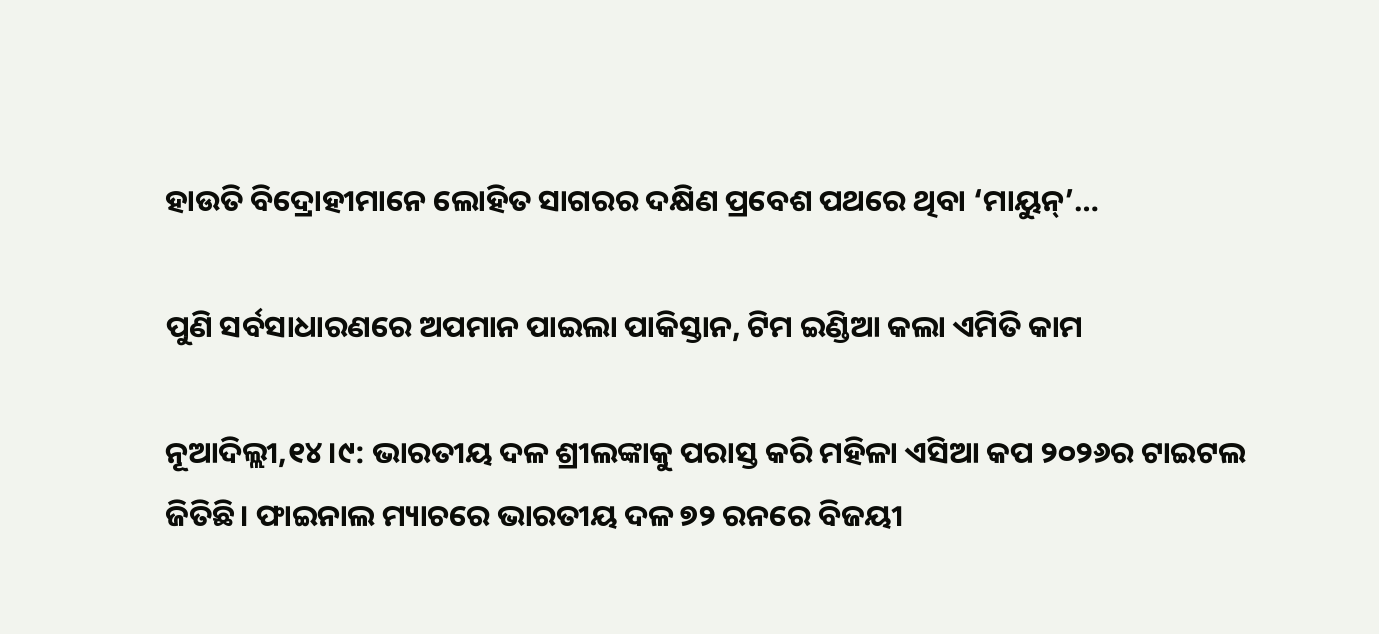ହାଉତି ବିଦ୍ରୋହୀମାନେ ଲୋହିତ ସାଗରର ଦକ୍ଷିଣ ପ୍ରବେଶ ପଥରେ ଥିବା ‘ମାୟୁନ୍‌’…

ପୁଣି ସର୍ବସାଧାରଣରେ ଅପମାନ ପାଇଲା ପାକିସ୍ତାନ, ଟିମ ଇଣ୍ଡିଆ କଲା ଏମିତି କାମ

ନୂଆଦିଲ୍ଲୀ,୧୪।୯: ଭାରତୀୟ ଦଳ ଶ୍ରୀଲଙ୍କାକୁ ପରାସ୍ତ କରି ମହିଳା ଏସିଆ କପ ୨୦୨୬ର ଟାଇଟଲ ଜିତିଛି। ଫାଇନାଲ ମ୍ୟାଚରେ ଭାରତୀୟ ଦଳ ୭୨ ରନରେ ବିଜୟୀ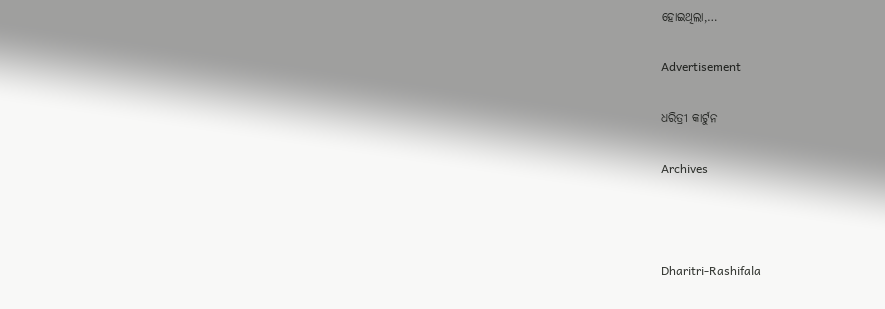ହୋଇଥିଲା,…

Advertisement

ଧରିତ୍ରୀ କାର୍ଟୁନ

Archives



Dharitri-Rashifala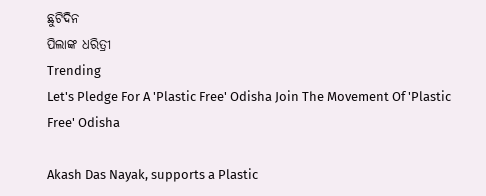ଛୁଟିଦିନ
ପିଲାଙ୍କ ଧରିତ୍ରୀ
Trending
Let's Pledge For A 'Plastic Free' Odisha Join The Movement Of 'Plastic Free' Odisha

Akash Das Nayak, supports a Plastic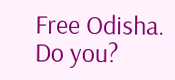Free Odisha. Do you?